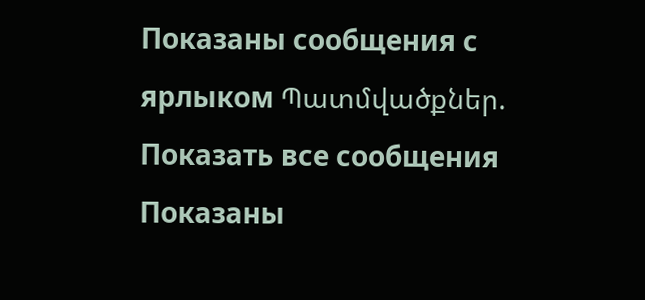Показаны сообщения с ярлыком Պատմվածքներ. Показать все сообщения
Показаны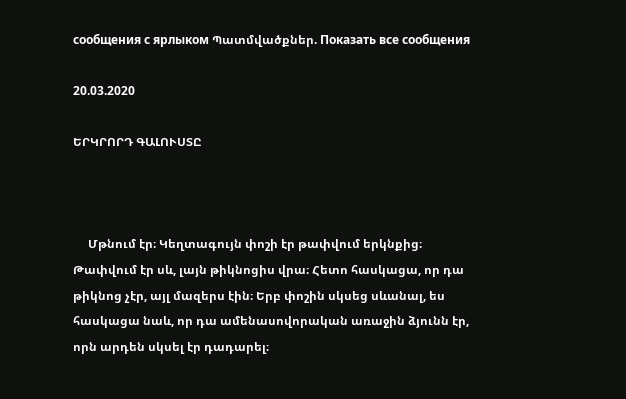сообщения с ярлыком Պատմվածքներ. Показать все сообщения

20.03.2020

ԵՐԿՐՈՐԴ ԳԱԼՈՒՍՏԸ



     Մթնում էր։ Կեղտագույն փոշի էր թափվում երկնքից։ Թափվում էր սև, լայն թիկնոցիս վրա։ Հետո հասկացա, որ դա թիկնոց չէր, այլ մազերս էին։ Երբ փոշին սկսեց սևանալ, ես հասկացա նաև, որ դա ամենասովորական առաջին ձյունն էր, որն արդեն սկսել էր դադարել։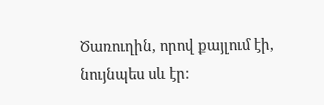Ծառուղին, որով քայլում էի, նույնպես սև էր։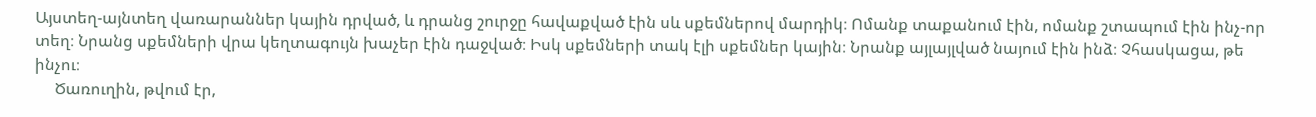Այստեղ-այնտեղ վառարաններ կային դրված, և դրանց շուրջը հավաքված էին սև սքեմներով մարդիկ։ Ոմանք տաքանում էին, ոմանք շտապում էին ինչ-որ տեղ։ Նրանց սքեմների վրա կեղտագույն խաչեր էին դաջված։ Իսկ սքեմների տակ էլի սքեմներ կային։ Նրանք այլայլված նայում էին ինձ։ Չհասկացա, թե ինչու։
     Ծառուղին, թվում էր,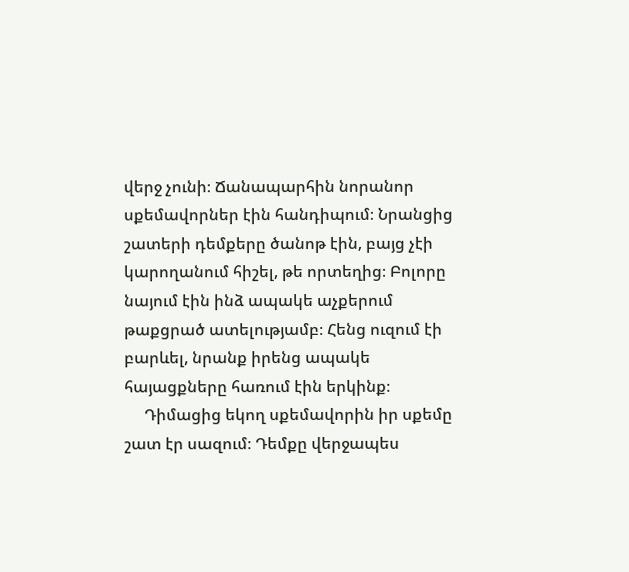վերջ չունի։ Ճանապարհին նորանոր սքեմավորներ էին հանդիպում։ Նրանցից շատերի դեմքերը ծանոթ էին, բայց չէի կարողանում հիշել, թե որտեղից։ Բոլորը նայում էին ինձ ապակե աչքերում թաքցրած ատելությամբ։ Հենց ուզում էի բարևել, նրանք իրենց ապակե հայացքները հառում էին երկինք։
     Դիմացից եկող սքեմավորին իր սքեմը շատ էր սազում։ Դեմքը վերջապես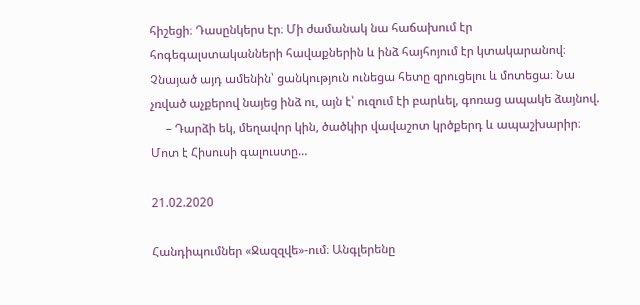հիշեցի։ Դասընկերս էր։ Մի ժամանակ նա հաճախում էր հոգեգալստականների հավաքներին և ինձ հայհոյում էր կտակարանով։ Չնայած այդ ամենին՝ ցանկություն ունեցա հետը զրուցելու և մոտեցա։ Նա չռված աչքերով նայեց ինձ ու, այն է՝ ուզում էի բարևել, գոռաց ապակե ձայնով.
     – Դարձի եկ, մեղավոր կին, ծածկիր վավաշոտ կրծքերդ և ապաշխարիր։ Մոտ է Հիսուսի գալուստը…

21.02.2020

Հանդիպումներ «Ջազզվե»-ում։ Անգլերենը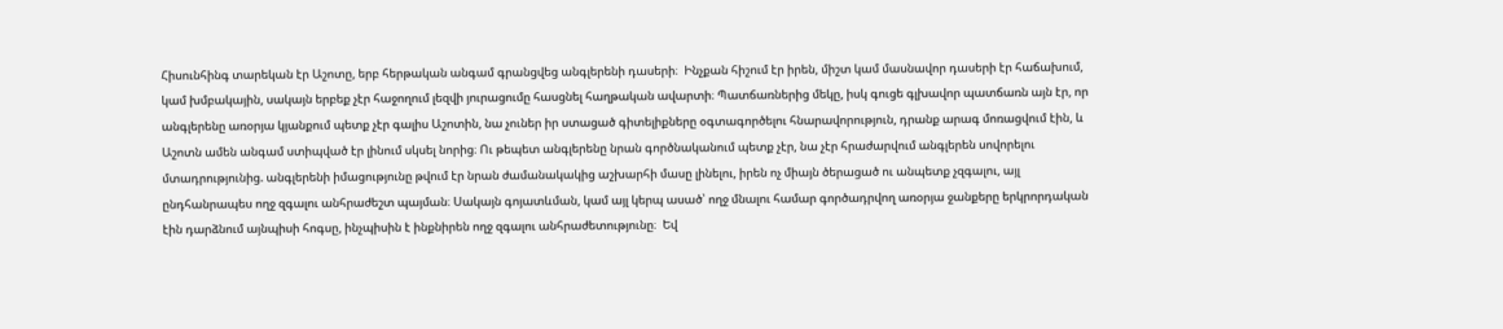Հիսունհինգ տարեկան էր Աշոտը, երբ հերթական անգամ գրանցվեց անգլերենի դասերի։  Ինչքան հիշում էր իրեն, միշտ կամ մասնավոր դասերի էր հաճախում, կամ խմբակային, սակայն երբեք չէր հաջողում լեզվի յուրացումը հասցնել հաղթական ավարտի։ Պատճառներից մեկը, իսկ գուցե գլխավոր պատճառն այն էր, որ անգլերենը առօրյա կյանքում պետք չէր գալիս Աշոտին, նա չուներ իր ստացած գիտելիքները օգտագործելու հնարավորություն, դրանք արագ մոռացվում էին, և Աշոտն ամեն անգամ ստիպված էր լինում սկսել նորից։ Ու թեպետ անգլերենը նրան գործնականում պետք չէր, նա չէր հրաժարվում անգլերեն սովորելու մտադրությունից. անգլերենի իմացությունը թվում էր նրան ժամանակակից աշխարհի մասը լինելու, իրեն ոչ միայն ծերացած ու անպետք չզգալու, այլ ընդհանրապես ողջ զգալու անհրաժեշտ պայման։ Սակայն գոյատևման, կամ այլ կերպ ասած՝ ողջ մնալու համար գործադրվող առօրյա ջանքերը երկրորդական էին դարձնում այնպիսի հոգսը, ինչպիսին է ինքնիրեն ողջ զգալու անհրաժետությունը։  Եվ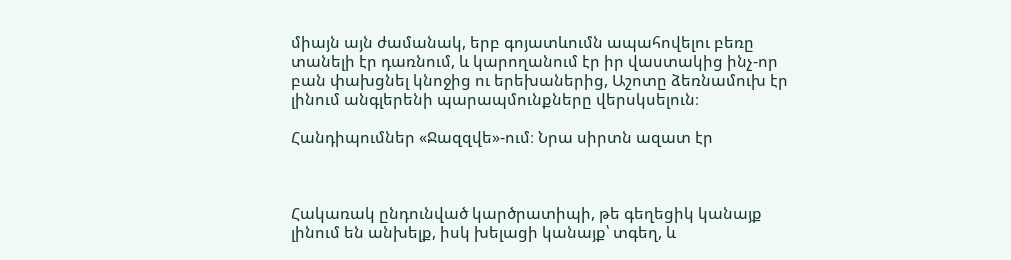միայն այն ժամանակ, երբ գոյատևումն ապահովելու բեռը տանելի էր դառնում, և կարողանում էր իր վաստակից ինչ-որ բան փախցնել կնոջից ու երեխաներից, Աշոտը ձեռնամուխ էր լինում անգլերենի պարապմունքները վերսկսելուն։

Հանդիպումներ «Ջազզվե»-ում։ Նրա սիրտն ազատ էր



Հակառակ ընդունված կարծրատիպի, թե գեղեցիկ կանայք լինում են անխելք, իսկ խելացի կանայք՝ տգեղ, և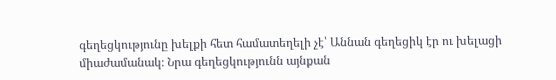գեղեցկությունը խելքի հետ համատեղելի չէ՝ Աննան գեղեցիկ էր ու խելացի միաժամանակ։ Նրա գեղեցկությունն այնքան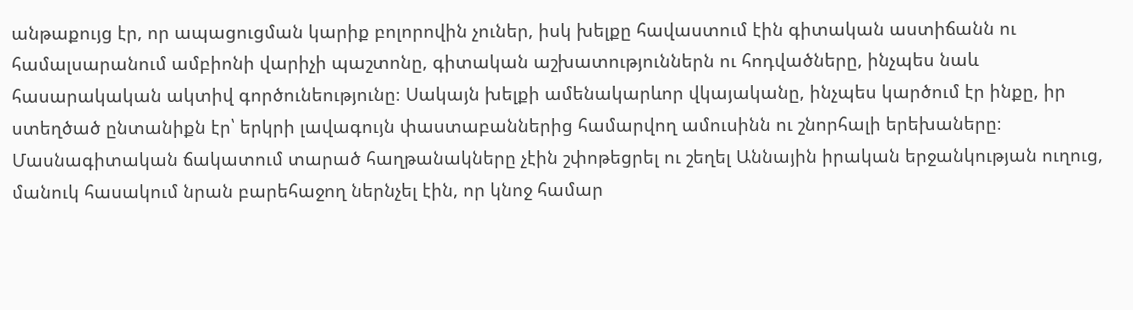անթաքույց էր, որ ապացուցման կարիք բոլորովին չուներ, իսկ խելքը հավաստում էին գիտական աստիճանն ու համալսարանում ամբիոնի վարիչի պաշտոնը, գիտական աշխատություններն ու հոդվածները, ինչպես նաև հասարակական ակտիվ գործունեությունը։ Սակայն խելքի ամենակարևոր վկայականը, ինչպես կարծում էր ինքը, իր ստեղծած ընտանիքն էր՝ երկրի լավագույն փաստաբաններից համարվող ամուսինն ու շնորհալի երեխաները։
Մասնագիտական ճակատում տարած հաղթանակները չէին շփոթեցրել ու շեղել Աննային իրական երջանկության ուղուց, մանուկ հասակում նրան բարեհաջող ներնչել էին, որ կնոջ համար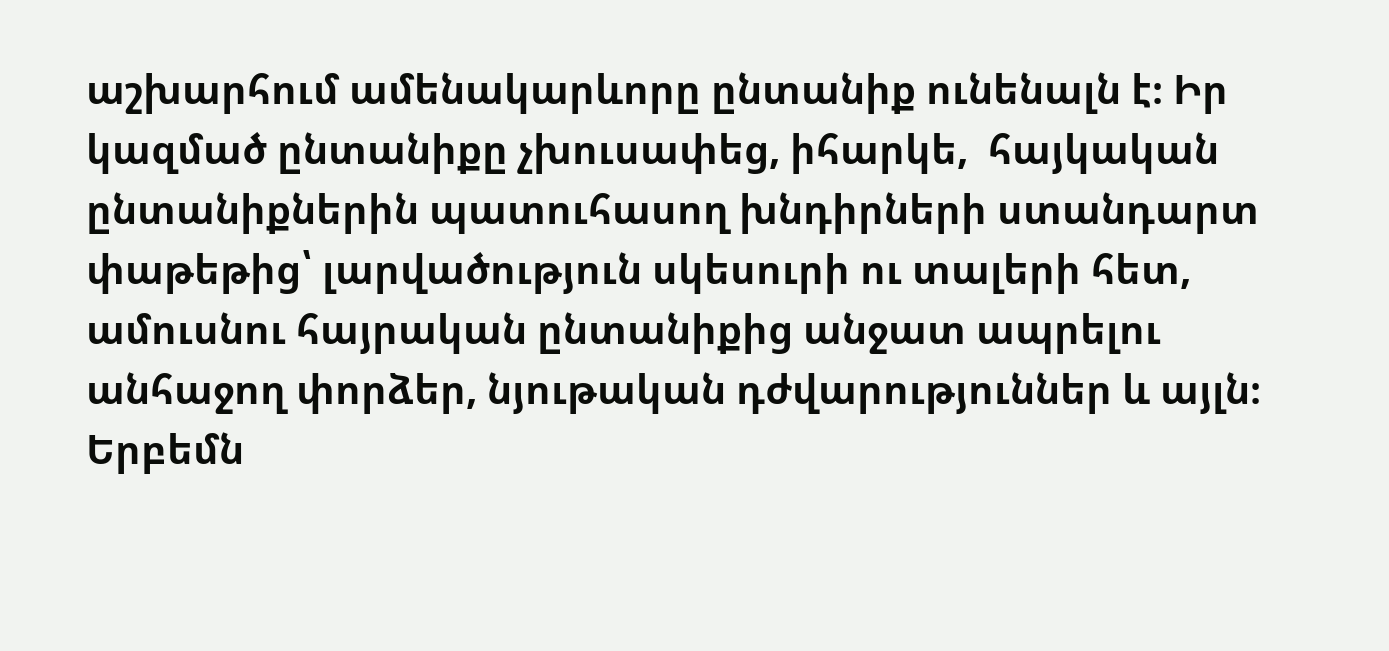աշխարհում ամենակարևորը ընտանիք ունենալն է։ Իր կազմած ընտանիքը չխուսափեց, իհարկե,  հայկական ընտանիքներին պատուհասող խնդիրների ստանդարտ փաթեթից՝ լարվածություն սկեսուրի ու տալերի հետ, ամուսնու հայրական ընտանիքից անջատ ապրելու անհաջող փորձեր, նյութական դժվարություններ և այլն։ Երբեմն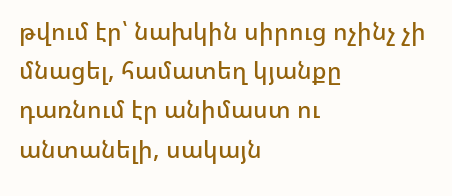թվում էր՝ նախկին սիրուց ոչինչ չի մնացել, համատեղ կյանքը դառնում էր անիմաստ ու անտանելի, սակայն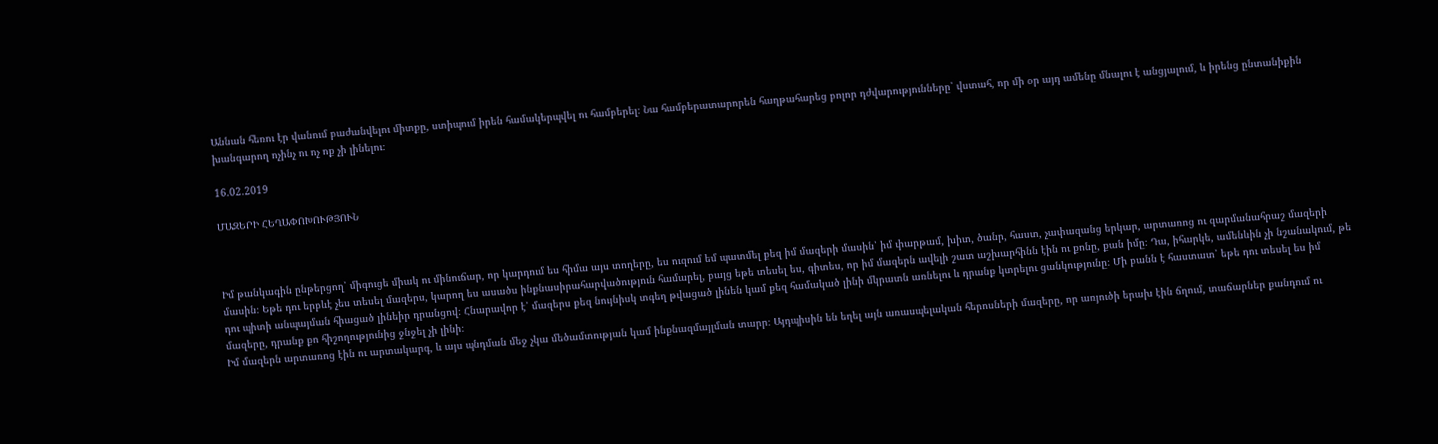Աննան հեռու էր վանում բաժանվելու միտքը, ստիպում իրեն համակերպվել ու համբերել։ Նա համբերատարորեն հաղթահարեց բոլոր դժվարությունները՝ վստահ, որ մի օր այդ ամենը մնալու է անցյալում, և իրենց ընտանիքին խանգարող ոչինչ ու ոչ ոք չի լինելու։

16.02.2019

ՄԱԶԵՐԻ ՀԵՂԱՓՈԽՈՒԹՅՈՒՆ



Իմ թանկագին ընթերցող՝ միգուցե միակ ու մինուճար, որ կարդում ես հիմա այս տողերը, ես ուզում եմ պատմել քեզ իմ մազերի մասին՝ իմ փարթամ, խիտ, ծանր, հաստ, չափազանց երկար, արտառոց ու զարմանահրաշ մազերի մասին։ Եթե դու երբևէ չես տեսել մազերս, կարող ես ասածս ինքնասիրահարվածություն համարել, բայց եթե տեսել ես, գիտես, որ իմ մազերն ավելի շատ աշխարհինն էին ու քոնը, քան իմը։ Դա, իհարկե, ամենևին չի նշանակում, թե դու պիտի անպայման հիացած լինեիր դրանցով։ Հնարավոր է՝ մազերս քեզ նույնիսկ տգեղ թվացած լինեն կամ քեզ համակած լինի մկրատն առնելու և դրանք կտրելու ցանկությունը։ Մի բանն է հաստատ՝ եթե դու տեսել ես իմ մազերը, դրանք քո հիշողությունից ջնջել չի լինի։
Իմ մազերն արտառոց էին ու արտակարգ, և այս պնդման մեջ չկա մեծամտության կամ ինքնազմայլման տարր։ Այդպիսին են եղել այն առասպելական հերոսների մազերը, որ առյուծի երախ էին ճղում, տաճարներ քանդում ու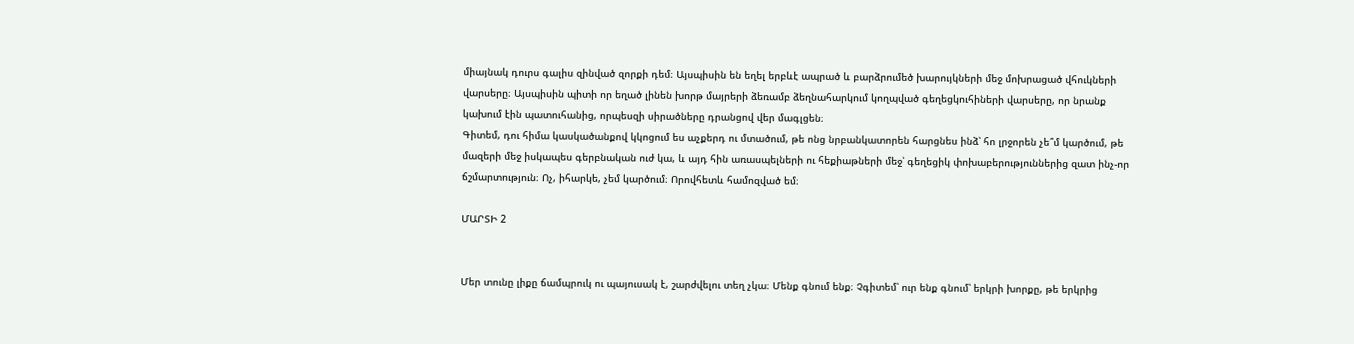միայնակ դուրս գալիս զինված զորքի դեմ։ Այսպիսին են եղել երբևէ ապրած և բարձրումեծ խարույկների մեջ մոխրացած վհուկների վարսերը։ Այսպիսին պիտի որ եղած լինեն խորթ մայրերի ձեռամբ ձեղնահարկում կողպված գեղեցկուհիների վարսերը, որ նրանք կախում էին պատուհանից, որպեսզի սիրածները դրանցով վեր մագլցեն։
Գիտեմ, դու հիմա կասկածանքով կկոցում ես աչքերդ ու մտածում, թե ոնց նրբանկատորեն հարցնես ինձ՝ հո լրջորեն չե՞մ կարծում, թե մազերի մեջ իսկապես գերբնական ուժ կա, և այդ հին առասպելների ու հեքիաթների մեջ՝ գեղեցիկ փոխաբերություններից զատ ինչ-որ ճշմարտություն։ Ոչ, իհարկե, չեմ կարծում։ Որովհետև համոզված եմ։

ՄԱՐՏԻ 2


Մեր տունը լիքը ճամպրուկ ու պայուսակ է, շարժվելու տեղ չկա։ Մենք գնում ենք։ Չգիտեմ՝ ուր ենք գնում՝ երկրի խորքը, թե երկրից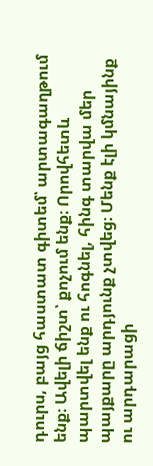դուրս, բայց հաստատ գիտեմ՝ արտագաղթում ենք։ Ավելի ճիշտ՝ քոչում ենք։ Որովհետև պարտվել ենք ու հոգնել, հինգ տարվա մեր պայքարը արդյունք չտվեց։ Մենք էլի կմնայինք ու արդարացի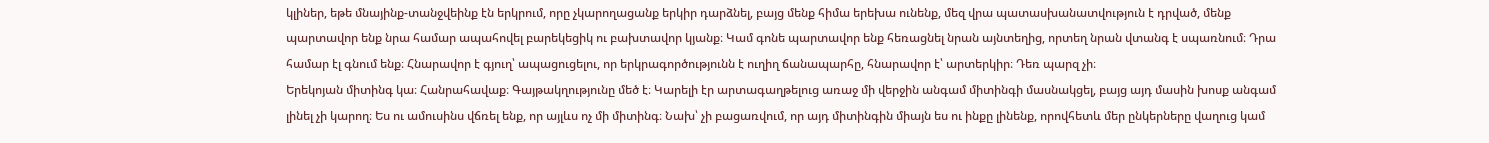կլիներ, եթե մնայինք-տանջվեինք էն երկրում, որը չկարողացանք երկիր դարձնել, բայց մենք հիմա երեխա ունենք, մեզ վրա պատասխանատվություն է դրված, մենք պարտավոր ենք նրա համար ապահովել բարեկեցիկ ու բախտավոր կյանք։ Կամ գոնե պարտավոր ենք հեռացնել նրան այնտեղից, որտեղ նրան վտանգ է սպառնում։ Դրա համար էլ գնում ենք։ Հնարավոր է գյուղ՝ ապացուցելու, որ երկրագործությունն է ուղիղ ճանապարհը, հնարավոր է՝ արտերկիր։ Դեռ պարզ չի։
Երեկոյան միտինգ կա։ Հանրահավաք։ Գայթակղությունը մեծ է։ Կարելի էր արտագաղթելուց առաջ մի վերջին անգամ միտինգի մասնակցել, բայց այդ մասին խոսք անգամ լինել չի կարող։ Ես ու ամուսինս վճռել ենք, որ այլևս ոչ մի միտինգ։ Նախ՝ չի բացառվում, որ այդ միտինգին միայն ես ու ինքը լինենք, որովհետև մեր ընկերները վաղուց կամ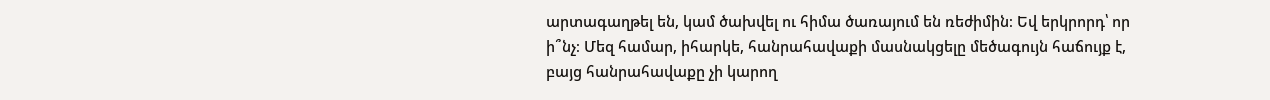արտագաղթել են, կամ ծախվել ու հիմա ծառայում են ռեժիմին։ Եվ երկրորդ՝ որ ի՞նչ։ Մեզ համար, իհարկե, հանրահավաքի մասնակցելը մեծագույն հաճույք է, բայց հանրահավաքը չի կարող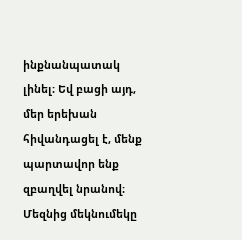ինքնանպատակ լինել։ Եվ բացի այդ, մեր երեխան հիվանդացել է, մենք պարտավոր ենք զբաղվել նրանով։ Մեզնից մեկնումեկը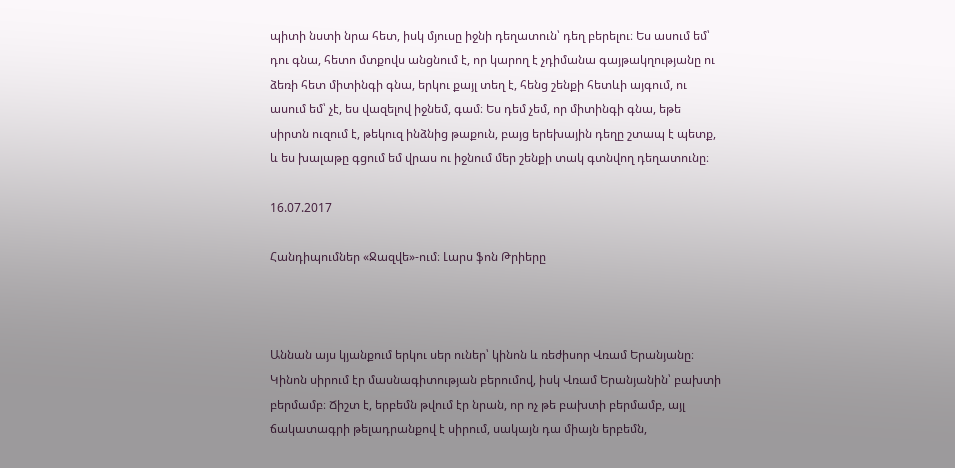պիտի նստի նրա հետ, իսկ մյուսը իջնի դեղատուն՝ դեղ բերելու։ Ես ասում եմ՝ դու գնա, հետո մտքովս անցնում է, որ կարող է չդիմանա գայթակղությանը ու ձեռի հետ միտինգի գնա, երկու քայլ տեղ է, հենց շենքի հետևի այգում, ու ասում եմ՝ չէ, ես վազելով իջնեմ, գամ։ Ես դեմ չեմ, որ միտինգի գնա, եթե սիրտն ուզում է, թեկուզ ինձնից թաքուն, բայց երեխային դեղը շտապ է պետք, և ես խալաթը գցում եմ վրաս ու իջնում մեր շենքի տակ գտնվող դեղատունը։

16.07.2017

Հանդիպումներ «Ջազվե»-ում։ Լարս ֆոն Թրիերը



Աննան այս կյանքում երկու սեր ուներ՝ կինոն և ռեժիսոր Վռամ Երանյանը։ Կինոն սիրում էր մասնագիտության բերումով, իսկ Վռամ Երանյանին՝ բախտի բերմամբ։ Ճիշտ է, երբեմն թվում էր նրան, որ ոչ թե բախտի բերմամբ, այլ ճակատագրի թելադրանքով է սիրում, սակայն դա միայն երբեմն,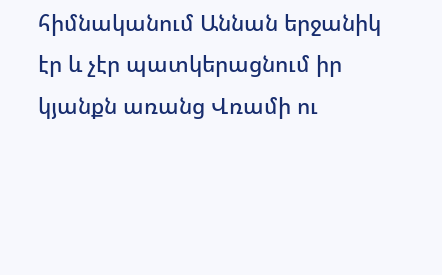հիմնականում Աննան երջանիկ էր և չէր պատկերացնում իր կյանքն առանց Վռամի ու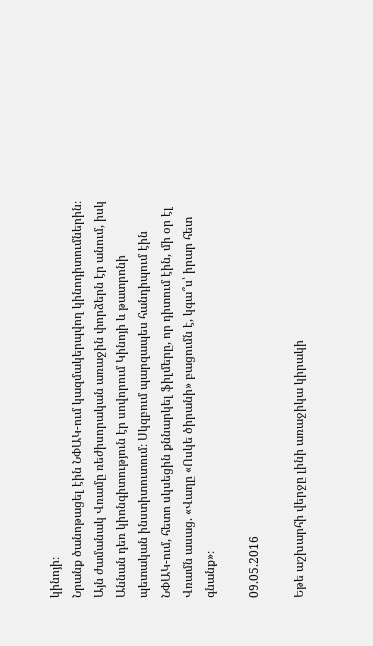կինոյի։
Նրանք ծանոթացել էին ՆՓԱԿ-ում կազմակերպվող կինոդիտումներին։ Այն ժամանակ Վռամը ռեժիսորական առաջին փորձերն էր անում, իսկ Աննան դեռ կիոնգիտություն էր սովորում Կինոյի և թատրոնի պետական ինստիտուտում։ Սկզբում պարզապես հանդիպում էին ՆՓԱԿ-ում, հետո սկսեցին քննարկել ֆիլմերը, որ դիտում էին, մի օր էլ Վռամն ասաց. «Վաղը «Ոսկե ծիրանի» բացումն է, կգա՞ս՝ իրար հետ գնանք»։

09.05.2016

Եթե աշխարհի վերջը լինի առաջիկա կիրակի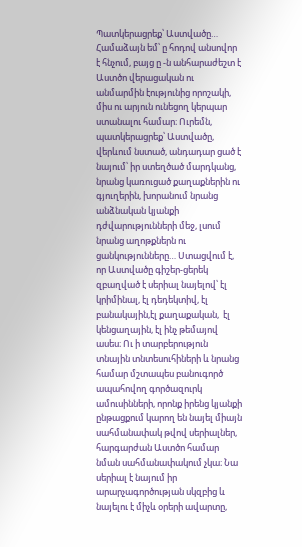Պատկերացրեք՝ Աստվածը… Համաձայն եմ՝ ը հոդով անսովոր է հնչում, բայց ը -ն անհարաժեշտ է Աստծո վերացական ու անմարմին էությունից որոշակի, միս ու արյուն ունեցող կերպար ստանալու համար։ Ուրեմն, պատկերացրեք՝ Աստվածը, վերևում նստած, անդադար ցած է նայում՝ իր ստեղծած մարդկանց, նրանց կառուցած քաղաքներին ու գյուղերին, խորանում նրանց անձնական կյանքի դժվարությունների մեջ, լսում նրանց աղոթքներն ու ցանկությունները… Ստացվում է, որ Աստվածը գիշեր-ցերեկ զբաղված է սերիալ նայելով՝ էլ կրիմինալ, էլ դեդեկտիվ, էլ բանակային,էլ քաղաքական,  էլ կենցաղային, էլ ինչ թեմայով ասես։ Ու ի տարբերություն տնային տնտեսուհիների և նրանց համար մշտապես բանուգործ ապահովող գործազուրկ ամուսինների, որոնք իրենց կյանքի ընթացքում կարող են նայել միայն սահմանափակ թվով սերիալներ, հարգարժան Աստծո համար նման սահմանափակում չկա։ Նա սերիալ է նայում իր արարչագործության սկզբից և նայելու է միչև օրերի ավարտը,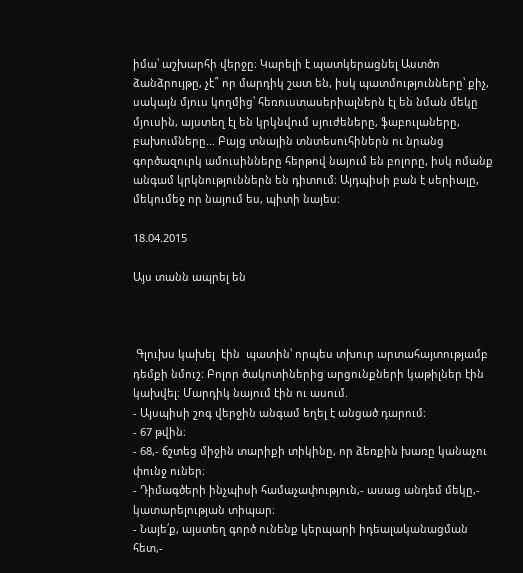իմա՝ աշխարհի վերջը։ Կարելի է պատկերացնել Աստծո ձանձրույթը, չէ՞ որ մարդիկ շատ են, իսկ պատմությունները՝ քիչ, սակայն մյուս կողմից՝ հեռուստասերիալներն էլ են նման մեկը մյուսին, այստեղ էլ են կրկնվում սյուժեները, ֆաբուլաները, բախումները… Բայց տնային տնտեսուհիներն ու նրանց գործազուրկ ամուսինները հերթով նայում են բոլորը, իսկ ոմանք անգամ կրկնություններն են դիտում։ Այդպիսի բան է սերիալը, մեկումեջ որ նայում ես, պիտի նայես։

18.04.2015

Այս տանն ապրել են



 Գլուխս կախել  էին  պատին՝ որպես տխուր արտահայտությամբ դեմքի նմուշ։ Բոլոր ծակոտիներից արցունքների կաթիլներ էին կախվել։ Մարդիկ նայում էին ու ասում.
- Այսպիսի շոգ վերջին անգամ եղել է անցած դարում։
- 67 թվին։
- 68,- ճշտեց միջին տարիքի տիկինը, որ ձեռքին խառը կանաչու փունջ ուներ։
- Դիմագծերի ինչպիսի համաչափություն,- ասաց անդեմ մեկը,- կատարելության տիպար։
- Նայե՛ք, այստեղ գործ ունենք կերպարի իդեալականացման հետ,-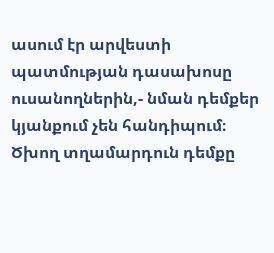ասում էր արվեստի պատմության դասախոսը ուսանողներին,- նման դեմքեր կյանքում չեն հանդիպում։
Ծխող տղամարդուն դեմքը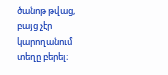ծանոթ թվաց, բայց չէր կարողանում  տեղը բերել։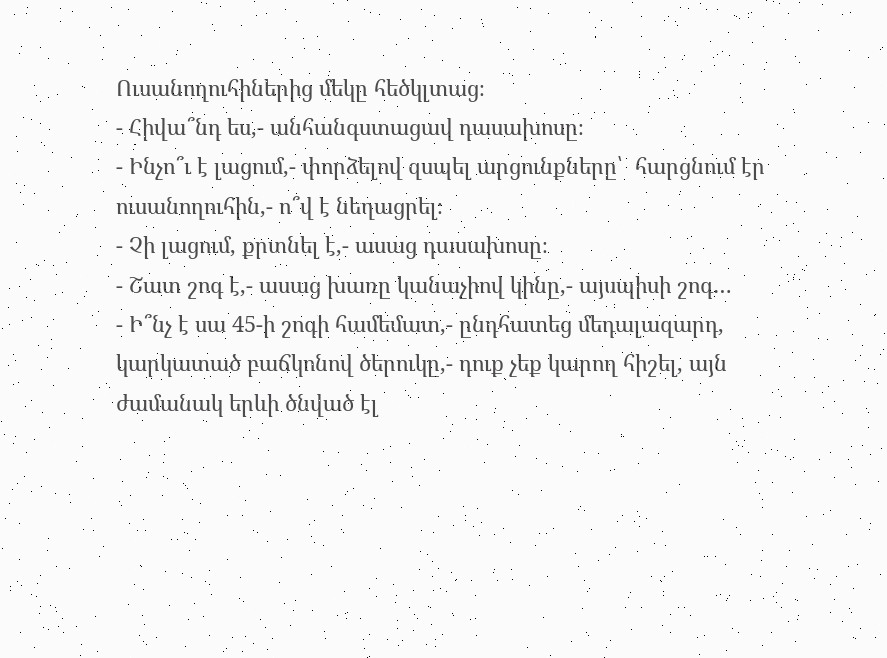Ուսանողուհիներից մեկը հեծկլտաց։
- Հիվա՞նդ ես,- անհանգստացավ դասախոսը։
- Ինչո՞ւ է լացում,- փորձելով զսպել արցունքները՝  հարցնում էր ուսանողուհին,- ո՞վ է նեղացրել։
- Չի լացում, քրտնել է,- ասաց դասախոսը։
- Շատ շոգ է,- ասաց խառը կանաչիով կինը,- այսպիսի շոգ…
- Ի՞նչ է սա 45-ի շոգի համեմատ,- ընդհատեց մեդալազարդ, կարկատած բաճկոնով ծերուկը,- դուք չեք կարող հիշել, այն ժամանակ երևի ծնված էլ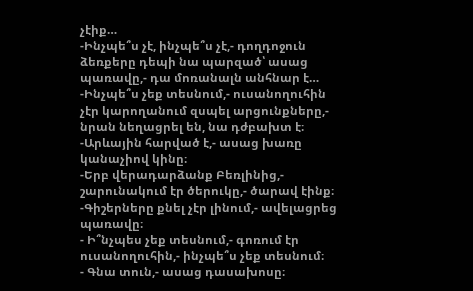չէիք…
-Ինչպե՞ս չէ, ինչպե՞ս չէ,- դողդոջուն ձեռքերը դեպի նա պարզած՝ ասաց պառավը,- դա մոռանալն անհնար է…
-Ինչպե՞ս չեք տեսնում,- ուսանողուհին չէր կարողանում զսպել արցունքները,- նրան նեղացրել են, նա դժբախտ է։
-Արևային հարված է,- ասաց խառը կանաչիով կինը։
-Երբ վերադարձանք Բեռլինից,- շարունակում էր ծերուկը,- ծարավ էինք։
-Գիշերները քնել չէր լինում,- ավելացրեց պառավը։
- Ի՞նչպես չեք տեսնում,- գոռում էր ուսանողուհին,- ինչպե՞ս չեք տեսնում։
- Գնա տուն,- ասաց դասախոսը։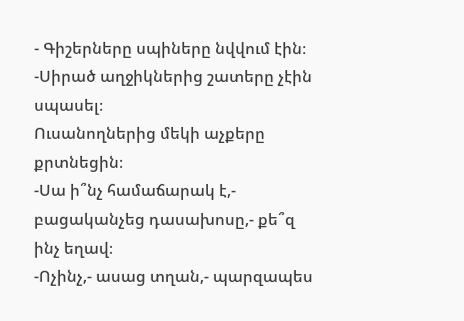- Գիշերները սպիները նվվում էին։
-Սիրած աղջիկներից շատերը չէին սպասել։
Ուսանողներից մեկի աչքերը  քրտնեցին։
-Սա ի՞նչ համաճարակ է,- բացականչեց դասախոսը,- քե՞զ ինչ եղավ։
-Ոչինչ,- ասաց տղան,- պարզապես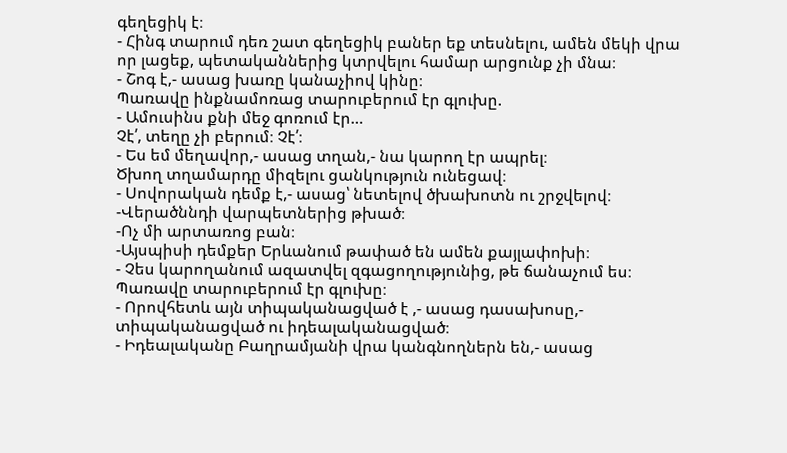գեղեցիկ է։
- Հինգ տարում դեռ շատ գեղեցիկ բաներ եք տեսնելու, ամեն մեկի վրա որ լացեք, պետականներից կտրվելու համար արցունք չի մնա։
- Շոգ է,- ասաց խառը կանաչիով կինը։
Պառավը ինքնամոռաց տարուբերում էր գլուխը.
- Ամուսինս քնի մեջ գոռում էր…
Չէ՛, տեղը չի բերում։ Չէ՛։
- Ես եմ մեղավոր,- ասաց տղան,- նա կարող էր ապրել։
Ծխող տղամարդը միզելու ցանկություն ունեցավ։
- Սովորական դեմք է,- ասաց՝ նետելով ծխախոտն ու շրջվելով։
-Վերածննդի վարպետներից թխած։
-Ոչ մի արտառոց բան։
-Այսպիսի դեմքեր Երևանում թափած են ամեն քայլափոխի։
- Չես կարողանում ազատվել զգացողությունից, թե ճանաչում ես։
Պառավը տարուբերում էր գլուխը։
- Որովհետև այն տիպականացված է ,- ասաց դասախոսը,- տիպականացված ու իդեալականացված։
- Իդեալականը Բաղրամյանի վրա կանգնողներն են,- ասաց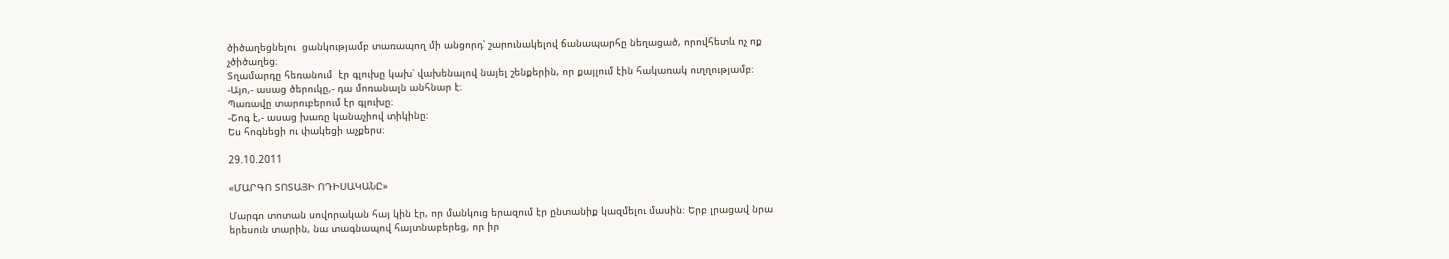ծիծաղեցնելու  ցանկությամբ տառապող մի անցորդ՝ շարունակելով ճանապարհը նեղացած, որովհետև ոչ ոք չծիծաղեց։
Տղամարդը հեռանում  էր գլուխը կախ՝ վախենալով նայել շենքերին, որ քայլում էին հակառակ ուղղությամբ։
-Այո,- ասաց ծերուկը,- դա մոռանալն անհնար է։
Պառավը տարուբերում էր գլուխը։
-Շոգ է,- ասաց խառը կանաչիով տիկինը։
Ես հոգնեցի ու փակեցի աչքերս։

29.10.2011

«ՄԱՐԳՈ ՏՈՏԱՅԻ ՈԴԻՍԱԿԱՆԸ»

Մարգո տոտան սովորական հայ կին էր, որ մանկուց երազում էր ընտանիք կազմելու մասին։ Երբ լրացավ նրա երեսուն տարին, նա տագնապով հայտնաբերեց, որ իր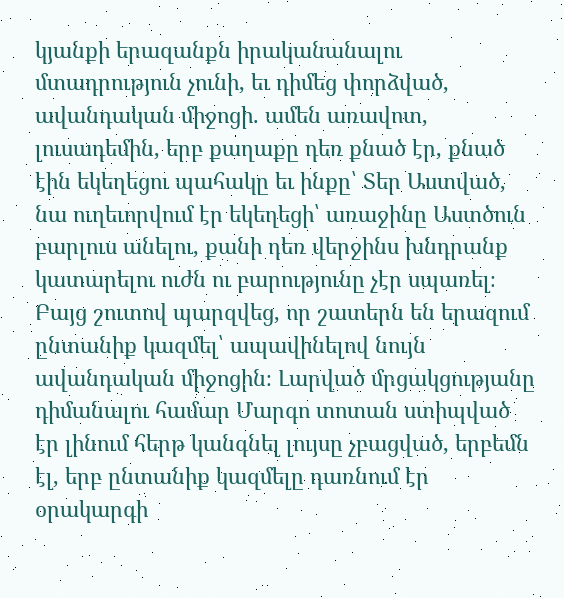կյանքի երազանքն իրականանալու մտադրություն չունի, եւ դիմեց փորձված, ավանդական միջոցի. ամեն առավոտ, լուսադեմին, երբ քաղաքը դեռ քնած էր, քնած էին եկեղեցու պահակը եւ ինքը՝ Տեր Աստված, նա ուղեւորվում էր եկեղեցի՝ առաջինը Աստծուն բարլուս անելու, քանի դեռ վերջինս խնդրանք կատարելու ուժն ու բարությունը չէր սպառել։ Բայց շուտով պարզվեց, որ շատերն են երազում ընտանիք կազմել՝ ապավինելով նույն ավանդական միջոցին։ Լարված մրցակցությանը դիմանալու համար Մարգո տոտան ստիպված էր լինում հերթ կանգնել լույսը չբացված, երբեմն էլ, երբ ընտանիք կազմելը դառնում էր օրակարգի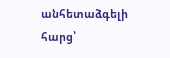անհետաձգելի հարց՝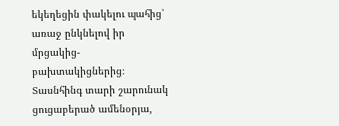եկեղեցին փակելու պահից՝ առաջ ընկնելով իր մրցակից-բախտակիցներից։ Տասնհինգ տարի շարունակ ցուցաբերած ամենօրյա,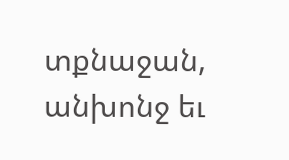տքնաջան, անխոնջ եւ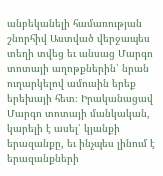անբեկանելի համառության շնորհիվ Աստված վերջապես տեղի տվեց եւ անսաց Մարգո տոտայի աղոթքներին՝ նրան ուղարկելով ամուսին երեք երեխայի հետ։ Իրականացավ Մարգո տոտայի մանկական, կարելի է ասել՝ կյանքի երազանքը, եւ ինչպես լինում է երազանքների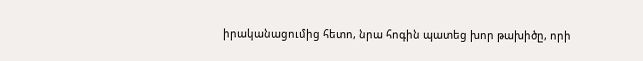իրականացումից հետո, նրա հոգին պատեց խոր թախիծը, որի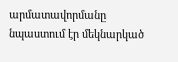արմատավորմանը նպաստում էր մեկնարկած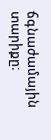ճգնաժամային տարիքը։